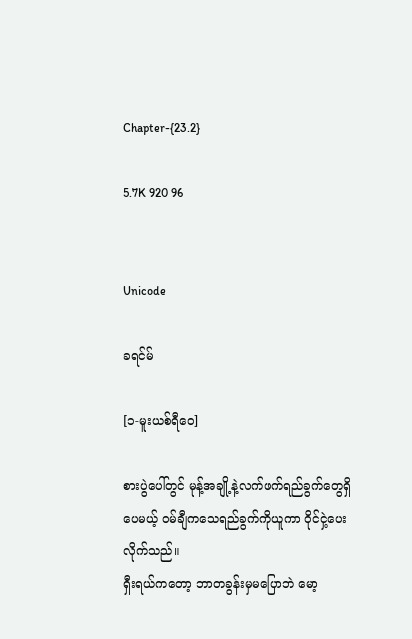Chapter-{23.2}

5.7K 920 96


Unicode

ခရင်မ်

[၁-မူးယစ်ရီဝေ]

စားပွဲပေါ်တွင် မုန့်အချို့နဲ့လက်ဖက်ရည်ခွက်တွေရှိပေမယ့် ၀မ်ချီကသေရည်ခွက်ကိုယူကာ ၀ိုင်ငှဲ့ပေးလိုက်သည်။
ရှီးရယ်ကတော့ ဘာတခွန်းမှမပြောဘဲ မော့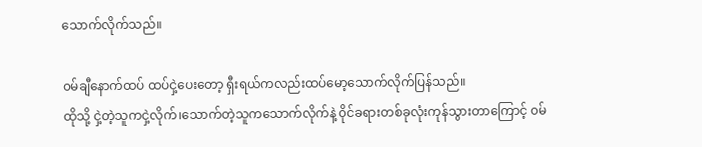သောက်လိုက်သည်။

၀မ်ချီနောက်ထပ် ထပ်ငှဲ့ပေးတော့ ရှီးရယ်ကလည်းထပ်မော့သောက်လိုက်ပြန်သည်။
ထိုသို့ ငှဲ့တဲ့သူကငှဲ့လိုက်၊သောက်တဲ့သူကသောက်လိုက်နဲ့ ၀ိုင်ခရားတစ်ခုလုံးကုန်သွားတာကြောင့် ၀မ်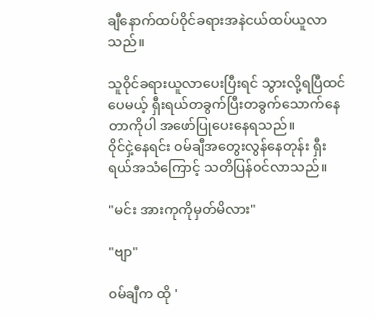ချီနောက်ထပ်၀ိုင်ခရားအနဲငယ်ထပ်ယူလာသည်။

သူ၀ိုင်ခရားယူလာပေးပြီးရင် သွားလို့ရပြီထင်ပေမယ့် ရှီးရယ်တခွက်ပြီးတခွက်သောက်နေတာကိုပါ အဖော်ပြုပေးနေရသည်။
၀ိုင်ငှဲ့နေရင်း ၀မ်ချီအတွေးလွန်နေတုန်း ရှီးရယ်အသံကြောင့် သတိပြန်၀င်လာသည်။

"မင်း အားကုကိုမှတ်မိလား"

"ဗျာ"

၀မ်ချီက ထို '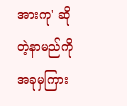အားကု' ဆိုတဲ့နာမည်ကိုအခုမှကြား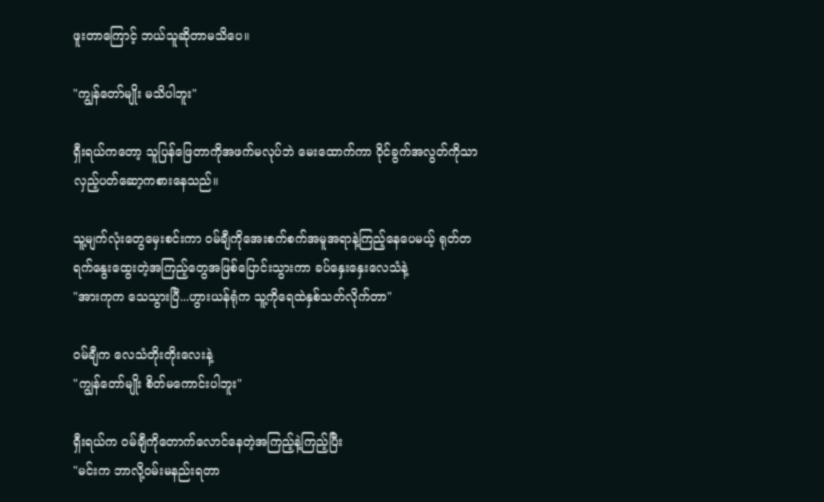ဖူးတာကြောင့် ဘယ်သူဆိုတာမသိပေ။

"ကျွန်တော်မျိုး မသိပါဘူး"

ရှီးရယ်ကတော့ သူပြန်ဖြေတာကိုအဖက်မလုပ်ဘဲ မေးထောက်ကာ ၀ိုင်ခွက်အလွတ်ကိုသာလှည့်ပတ်ဆော့ကစားနေသည်။

သူ့မျက်လုံးတွေမှေးစင်းကာ ၀မ်ချီကိုအေးစက်စက်အမူအရာနဲ့ကြည့်နေပေမယ့် ရုတ်တရက်နွေးထွေးတဲ့အကြည့်တွေအဖြစ်ပြောင်းသွားကာ ခပ်နှေးနှေးလေသံနဲ့
"အားကုက သေသွားပြီ...ဟွားယန်ရုံက သူ့ကိုရေထဲနှစ်သတ်လိုက်တာ"

၀မ်ချီက လေသံတိုးတိုးလေးနဲ့
"ကျွန်တော်မျိုး စိတ်မကောင်းပါဘူး"

ရှီးရယ်က ၀မ်ချီကိုတောက်လောင်နေတဲ့အကြည့်နဲ့ကြည့်ပြီး
"မင်းက ဘာလို့၀မ်းမနည်းရတာ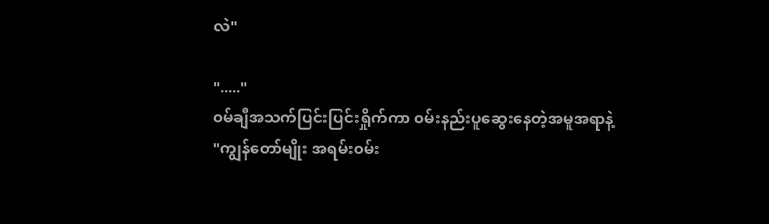လဲ"

"....."
၀မ်ချီအသက်ပြင်းပြင်းရှိုက်ကာ ၀မ်းနည်းပူဆွေးနေတဲ့အမူအရာနဲ့
"ကျွန်တော်မျိုး အရမ်း၀မ်း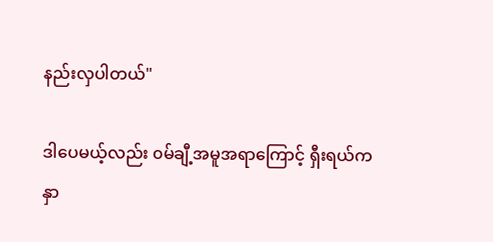နည်းလှပါတယ်"

ဒါပေမယ့်လည်း ၀မ်ချီ့အမူအရာကြောင့် ရှီးရယ်ကနှာ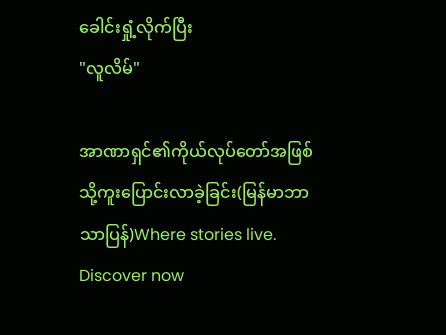ခေါင်းရှုံ့လိုက်ပြီး
"လူလိမ်"

အာဏာရှင်၏ကိုယ်လုပ်တော်အဖြစ်သို့ကူးပြောင်းလာခဲ့ခြင်း(မြန်မာဘာသာပြန်)Where stories live. Discover now